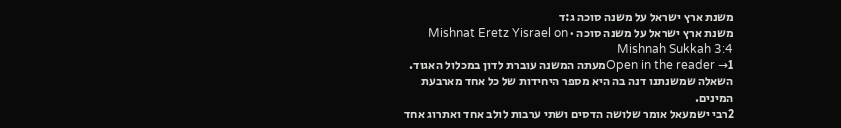משנת ארץ ישראל על משנה סוכה ג:ד
משנת ארץ ישראל על משנה סוכה · Mishnat Eretz Yisrael on Mishnah Sukkah 3:4
Open in the reader →1מעתה המשנה עוברת לדון במכלול האגוד. השאלה שמשנתנו דנה בה היא מספר היחידות של כל אחד מארבעת המינים.
2רבי ישמעאל אומר שלושה הדסים ושתי ערבות לולב אחד ואתרוג אחד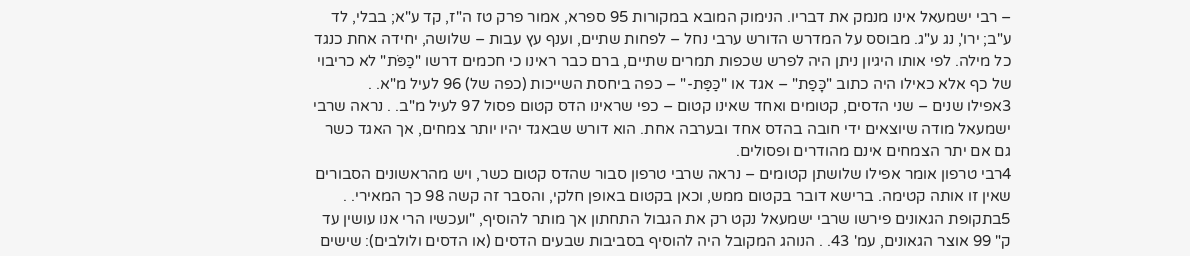– רבי ישמעאל אינו מנמק את דבריו. הנימוק המובא במקורות 95 ספרא, אמור פרק טז ה"ז, קד ע"א; בבלי, לד ע"ב; ירו', נג ע"ג. מבוסס על המדרש הדורש ערבי נחל – לפחות שתיים, וענף עץ עבות – שלושה, יחידה אחת כנגד כל מילה. לפי אותו היגיון ניתן היה לפרש שכפות תמרים שתיים, ברם כבר ראינו כי חכמים דרשו "כַּפֹּת" לא כריבוי של כף אלא כאילו היה כתוב "כָּפַת" – אגד או "כַּפַּת-" – כפה ביחסת השייכות (כפה של) 96 לעיל מ"א. .
3אפילו שנים – שני הדסים, קטומים ואחד שאינו קטום – כפי שראינו הדס קטום פסול 97 לעיל מ"ב. . נראה שרבי ישמעאל מודה שיוצאים ידי חובה בהדס אחד ובערבה אחת. הוא דורש שבאגד יהיו יותר צמחים, אך האגד כשר גם אם יתר הצמחים אינם מהודרים ופסולים.
4רבי טרפון אומר אפילו שלושתן קטומים – נראה שרבי טרפון סבור שהדס קטום כשר, ויש מהראשונים הסבורים שאין זו אותה קטימה. ברישא דובר בקטום ממש, וכאן בקטום באופן חלקי, והסבר זה קשה 98 כך המאירי. .
5בתקופת הגאונים פירשו שרבי ישמעאל נקט רק את הגבול התחתון אך מותר להוסיף, "ועכשיו הרי אנו עושין עד ק" 99 אוצר הגאונים, עמ' 43. . הנוהג המקובל היה להוסיף בסביבות שבעים הדסים (או הדסים ולולבים): שישים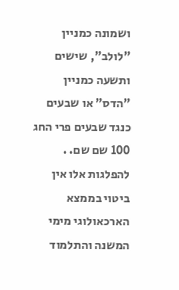ושמונה כמניין "לולב", שישים ותשעה כמניין "הדס" או שבעים כנגד שבעים פרי החג 100 שם שם. . להפלגות אלו אין ביטוי בממצא הארכאולוגי מימי המשנה והתלמוד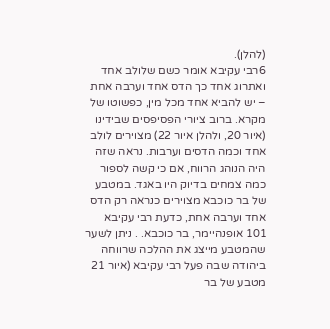(להלן).
6רבי עקיבא אומר כשם שלולב אחד ואתרוג אחד כך הדס אחד וערבה אחת – יש להביא אחד מכל מין, כפשוטו של מקרא. ברוב ציורי הפסיפסים שבידינו (איור 20, ולהלן איור 22) מצוירים לולב אחד וכמה הדסים וערבות. נראה שזה היה הנוהג הרווח, אם כי קשה לספור כמה צמחים בדיוק היו באגד. במטבע של בר כוכבא מצוירים כנראה רק הדס אחד וערבה אחת, כדעת רבי עקיבא 101 אופנהיימר, בר כוכבא. . ניתן לשער שהמטבע מייצג את ההלכה שרווחה ביהודה שבה פעל רבי עקיבא (איור 21 מטבע של בר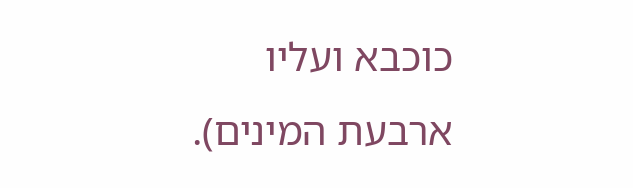כוכבא ועליו ארבעת המינים).